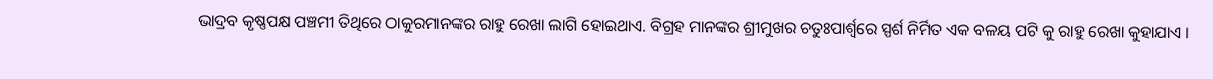ଭାଦ୍ରବ କୃଷ୍ଣପକ୍ଷ ପଞ୍ଚମୀ ତିଥିରେ ଠାକୁରମାନଙ୍କର ରାହୁ ରେଖା ଲାଗି ହୋଇଥାଏ. ବିଗ୍ରହ ମାନଙ୍କର ଶ୍ରୀମୁଖର ଚତୁଃପାର୍ଶ୍ଵରେ ସ୍ପର୍ଶ ନିର୍ମିତ ଏକ ବଳୟ ପଟି କୁ ରାହୁ ରେଖା କୁହାଯାଏ ।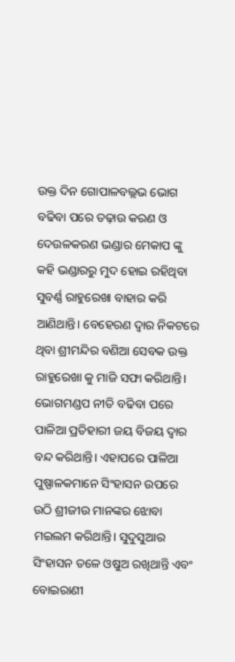ଉକ୍ତ ଦିନ ଗୋପାଳବଲ୍ଲଭ ଭୋଗ ବଢିବା ପରେ ତଢ଼ାଉ କରଣ ଓ ଦେଉଳକରଣ ଭଣ୍ଡାର ମେକାପ ଙ୍କୁ କହି ଭଣ୍ଡାରରୁ ମୁଦ ହୋଇ ରହିଥିବା ସୁବର୍ଣ୍ଣ ରାହୁରେଖା ବାହାର କରି ଆଣିଥାନ୍ତି। ବେହେରଣ ଦ୍ୱାର ନିକଟରେ ଥିବା ଶ୍ରୀମନ୍ଦିର ବଣିଆ ସେବକ ଉକ୍ତ ରାହୁରେଖା କୁ ମାଜି ସଫା କରିଥାନ୍ତି। ଭୋଗମଣ୍ଡପ ନୀତି ବଢିବା ପରେ ପାଳିଆ ପ୍ରତିହାରୀ ଜୟ ବିଜୟ ଦ୍ୱାର ବନ୍ଦ କରିଥାନ୍ତି। ଏହାପରେ ପାଳିଆ ପୁଷ୍ପାଳକମାନେ ସିଂହାସନ ଉପରେ ଉଠି ଶ୍ରୀଜୀଉ ମାନଙ୍କର ଝୋବା ମଇଲମ କରିଥାନ୍ତି। ସୁଦୁସୁଆର ସିଂହାସନ ତଳେ ଓଷୁଅ ରଖିଥାନ୍ତି ଏବଂ ବୋଇରାଣୀ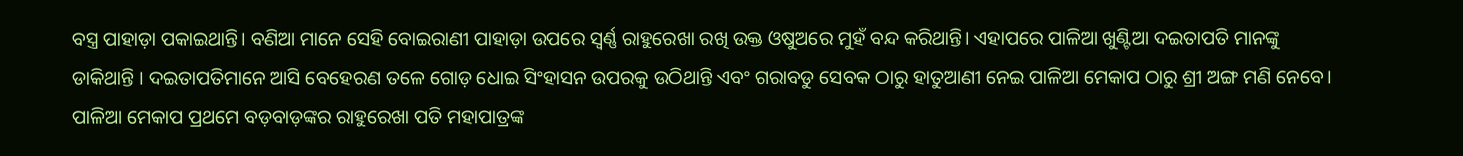ବସ୍ତ୍ର ପାହାଡ଼ା ପକାଇଥାନ୍ତି। ବଣିଆ ମାନେ ସେହି ବୋଇରାଣୀ ପାହାଡ଼ା ଉପରେ ସ୍ବର୍ଣ୍ଣ ରାହୁରେଖା ରଖି ଉକ୍ତ ଓଷୁଅରେ ମୁହଁ ବନ୍ଦ କରିଥାନ୍ତି। ଏହାପରେ ପାଳିଆ ଖୁଣ୍ଟିଆ ଦଇତାପତି ମାନଙ୍କୁ ଡାକିଥାନ୍ତି । ଦଇତାପତିମାନେ ଆସି ବେହେରଣ ତଳେ ଗୋଡ଼ ଧୋଇ ସିଂହାସନ ଉପରକୁ ଉଠିଥାନ୍ତି ଏବଂ ଗରାବଡୁ ସେବକ ଠାରୁ ହାତୁଆଣୀ ନେଇ ପାଳିଆ ମେକାପ ଠାରୁ ଶ୍ରୀ ଅଙ୍ଗ ମଣି ନେବେ। ପାଳିଆ ମେକାପ ପ୍ରଥମେ ବଡ଼ବାଡ଼ଙ୍କର ରାହୁରେଖା ପତି ମହାପାତ୍ରଙ୍କ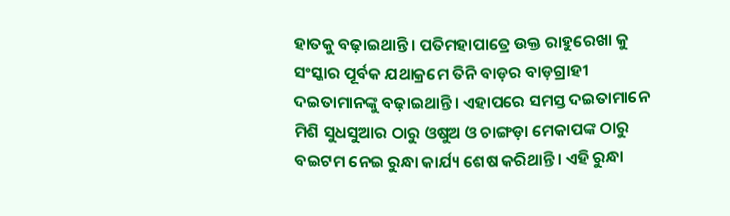ହାତକୁ ବଢ଼ାଇଥାନ୍ତି। ପତିମହାପାତ୍ରେ ଉକ୍ତ ରାହୁରେଖା କୁ ସଂସ୍କାର ପୂର୍ବକ ଯଥାକ୍ରମେ ତିନି ବାଡ଼ର ବାଡ଼ଗ୍ରାହୀ ଦଇତାମାନଙ୍କୁ ବଢ଼ାଇଥାନ୍ତି। ଏହାପରେ ସମସ୍ତ ଦଇତାମାନେ ମିଶି ସୁଧସୁଆର ଠାରୁ ଓଷୁଅ ଓ ଚାଙ୍ଗଡ଼ା ମେକାପଙ୍କ ଠାରୁ ବଇଟମ ନେଇ ରୁନ୍ଧା କାର୍ଯ୍ୟ ଶେଷ କରିଥାନ୍ତି। ଏହି ରୁନ୍ଧା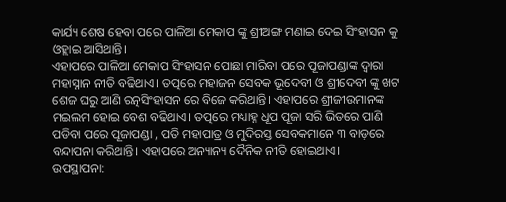କାର୍ଯ୍ୟ ଶେଷ ହେବା ପରେ ପାଳିଆ ମେକାପ ଙ୍କୁ ଶ୍ରୀଅଙ୍ଗ ମଣାଇ ଦେଇ ସିଂହାସନ କୁ ଓହ୍ଲାଇ ଆସିଥାନ୍ତି।
ଏହାପରେ ପାଳିଆ ମେକାପ ସିଂହାସନ ପୋଛା ମାରିବା ପରେ ପୂଜାପଣ୍ଡାଙ୍କ ଦ୍ଵାରା ମହାସ୍ନାନ ନୀତି ବଢିଥାଏ। ତତ୍ପରେ ମହାଜନ ସେବକ ଭୂଦେବୀ ଓ ଶ୍ରୀଦେବୀ ଙ୍କୁ ଖଟ ଶେଜ ଘରୁ ଆଣି ରତ୍ନସିଂହାସନ ରେ ବିଜେ କରିଥାନ୍ତି। ଏହାପରେ ଶ୍ରୀଜୀଉମାନଙ୍କ ମଇଲମ ହୋଇ ବେଶ ବଢିଥାଏ। ତତ୍ପରେ ମଧ୍ୟାହ୍ନ ଧୂପ ପୂଜା ସରି ଭିତରେ ପାଣି ପଡିବା ପରେ ପୂଜାପଣ୍ଡା , ପତି ମହାପାତ୍ର ଓ ମୁଦିରସ୍ତ ସେବକମାନେ ୩ ବାଡ଼ରେ ବନ୍ଦାପନା କରିଥାନ୍ତି। ଏହାପରେ ଅନ୍ୟାନ୍ୟ ଦୈନିକ ନୀତି ହୋଇଥାଏ।
ଉପସ୍ଥାପନା: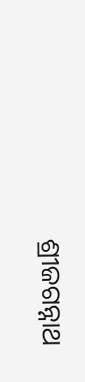ଶ୍ରୀଜଗନ୍ନାଥ